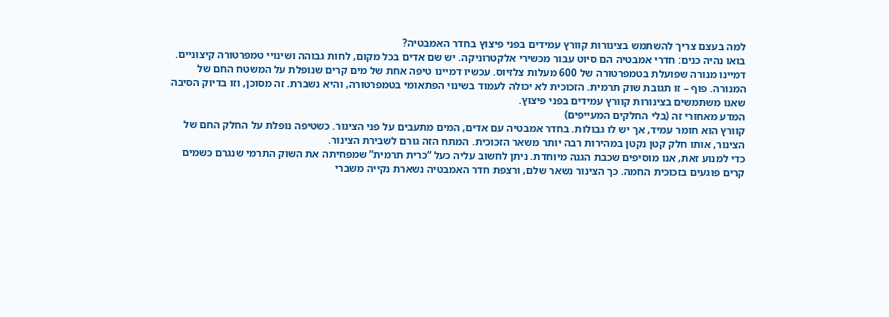למה בעצם צריך להשתמש בצינורות קוורץ עמידים בפני פיצוץ בחדר האמבטיה?
בואו נהיה כנים: חדרי אמבטיה הם סיוט עבור מכשירי אלקטרוניקה. יש שם אדים בכל מקום, לחות גבוהה ושינויי טמפרטורה קיצוניים.
דמיינו מנורה שפועלת בטמפרטורה של 600 מעלות צלזיוס. עכשיו דמיינו טיפה אחת של מים קרים שנופלת על המשטח החם של המנורה. פוף – זו תגובת שוק תרמית. הזכוכית לא יכולה לעמוד בשינוי הפתאומי בטמפרטורה, והיא נשברת. זה מסוכן, וזו בדיוק הסיבה שאנו משתמשים בצינורות קוורץ עמידים בפני פיצוץ.
המדע מאחורי זה (בלי החלקים המעייפים)
קוורץ הוא חומר עמיד, אך יש לו גבולות. בחדר אמבטיה עם אדים, המים מתעבים על פני הצינור. כשטיפה נופלת על החלק החם של הצינור, אותו חלק קטן נקטן במהירות רבה יותר משאר הזכוכית. המתח הזה גורם לשבירת הצינור.
כדי למנוע זאת, אנו מוסיפים שכבת הגנה מיוחדת. ניתן לחשוב עליה כעל “כרית תרמית” שמפחיתה את השוק התרמי שנגרם כשמים קרים פוגעים בזכוכית החמה. כך הצינור נשאר שלם, ורצפת חדר האמבטיה נשארת נקייה משברי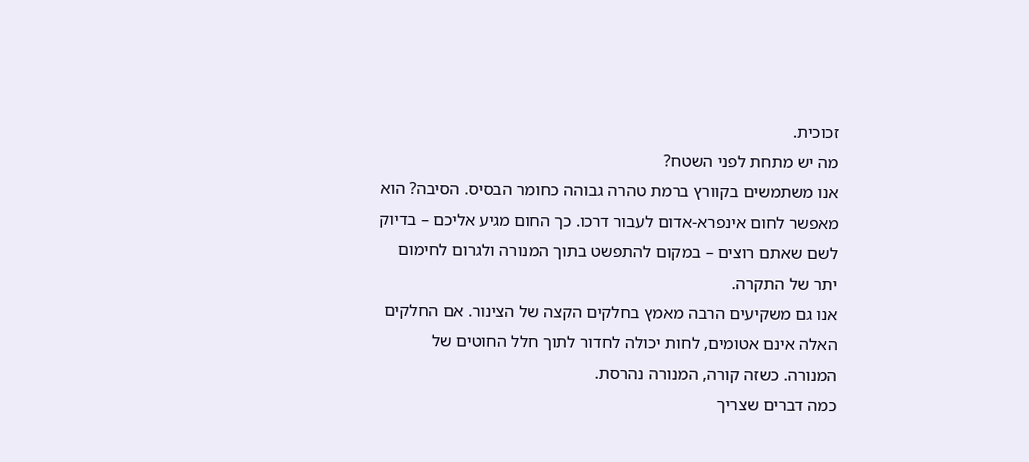זכוכית.
מה יש מתחת לפני השטח?
אנו משתמשים בקוורץ ברמת טהרה גבוהה כחומר הבסיס. הסיבה? הוא מאפשר לחום אינפרא-אדום לעבור דרכו. כך החום מגיע אליכם – בדיוק לשם שאתם רוצים – במקום להתפשט בתוך המנורה ולגרום לחימום יתר של התקרה.
אנו גם משקיעים הרבה מאמץ בחלקים הקצה של הצינור. אם החלקים האלה אינם אטומים, לחות יכולה לחדור לתוך חלל החוטים של המנורה. כשזה קורה, המנורה נהרסת.
כמה דברים שצריך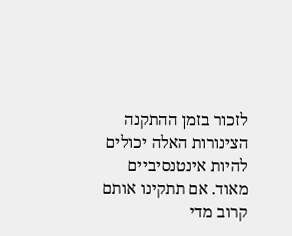לזכור בזמן ההתקנה
הצינורות האלה יכולים להיות אינטנסיביים מאוד. אם תתקינו אותם קרוב מדי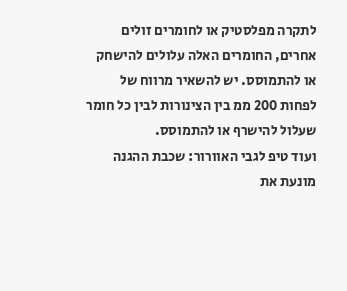לתקרה מפלסטיק או לחומרים זולים אחרים, החומרים האלה עלולים להישחק או להתמוסס. יש להשאיר מרווח של לפחות 200 ממ בין הצינורות לבין כל חומר שעלול להישרף או להתמוסס.
ועוד טיפ לגבי האוורור: שכבת ההגנה מונעת את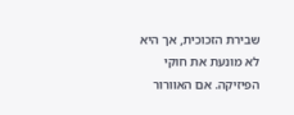שבירת הזכוכית, אך היא לא מונעת את חוקי הפיזיקה. אם האוורור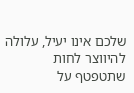שלכם אינו יעיל, עלולה להיווצר לחות שתטפטף על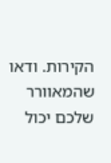הקירות. ודאו שהמאוורר שלכם יכול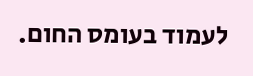לעמוד בעומס החום.